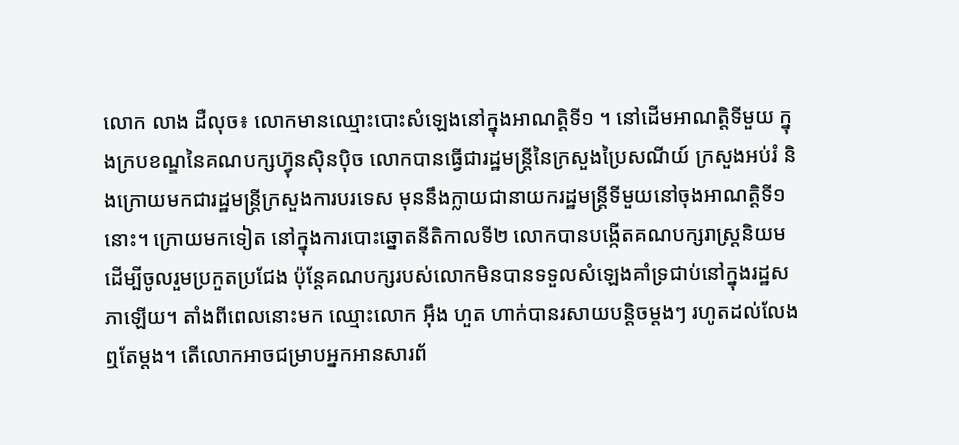លោក លាង ដឺលុច៖ លោកមានឈ្មោះបោះសំឡេងនៅក្នុងអាណត្តិទី១ ។ នៅដើមអាណត្តិទីមួយ ក្នុងក្របខណ្ឌនៃគណបក្សហ្វ៊ុនស៊ិនប៉ិច លោកបានធ្វើជារដ្ឋមន្ត្រីនៃក្រសួងប្រៃសណីយ៍ ក្រសួងអប់រំ និងក្រោយមកជារដ្ឋមន្ត្រីក្រសួងការបរទេស មុននឹងក្លាយជានាយករដ្ឋមន្ត្រីទីមួយនៅចុងអាណត្តិទី១នោះ។ ក្រោយមកទៀត នៅក្នុងការបោះឆ្នោតនីតិកាលទី២ លោកបានបង្កើតគណបក្សរាស្ត្រនិយម ដើម្បីចូលរួមប្រកួតប្រជែង ប៉ុន្តែគណបក្សរបស់លោកមិនបានទទួលសំឡេងគាំទ្រជាប់នៅក្នុងរដ្ឋសភាឡើយ។ តាំងពីពេលនោះមក ឈ្មោះលោក អ៊ឹង ហួត ហាក់បានរសាយបន្តិចម្តងៗ រហូតដល់លែងឮតែម្តង។ តើលោកអាចជម្រាបអ្នកអានសារព័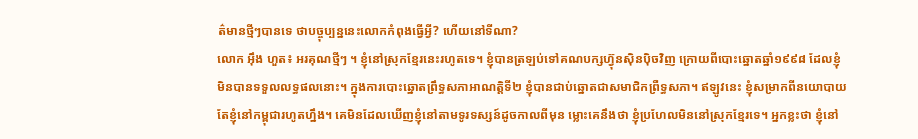ត៌មានថ្មីៗបានទេ ថាបច្ចុប្បន្ននេះលោកកំពុងធ្វើអ្វី? ហើយនៅទីណា?
លោក អ៊ឹង ហួត៖ អរគុណថ្មីៗ ។ ខ្ញុំនៅស្រុកខ្មែរនេះរហូតទេ។ ខ្ញុំបានត្រឡប់ទៅគណបក្សហ្វ៊ុនស៊ិនប៉ិចវិញ ក្រោយពីបោះឆ្នោតឆ្នាំ១៩៩៨ ដែលខ្ញុំមិនបានទទួលលទ្ធផលនោះ។ ក្នុងការបោះឆ្នោតព្រឹទ្ធសភាអាណត្តិទី២ ខ្ញុំបានជាប់ឆ្នោតជាសមាជិកព្រឺទ្ធសភា។ ឥឡូវនេះ ខ្ញុំសម្រាកពីនយោបាយ តែខ្ញុំនៅកម្ពុជារហូតហ្នឹង។ គេមិនដែលឃើញខ្ញុំនៅតាមទូរទស្សន៍ដូចកាលពីមុន ម្លោះគេនឹងថា ខ្ញុំប្រហែលមិននៅស្រុកខ្មែរទេ។ អ្នកខ្លះថា ខ្ញុំនៅ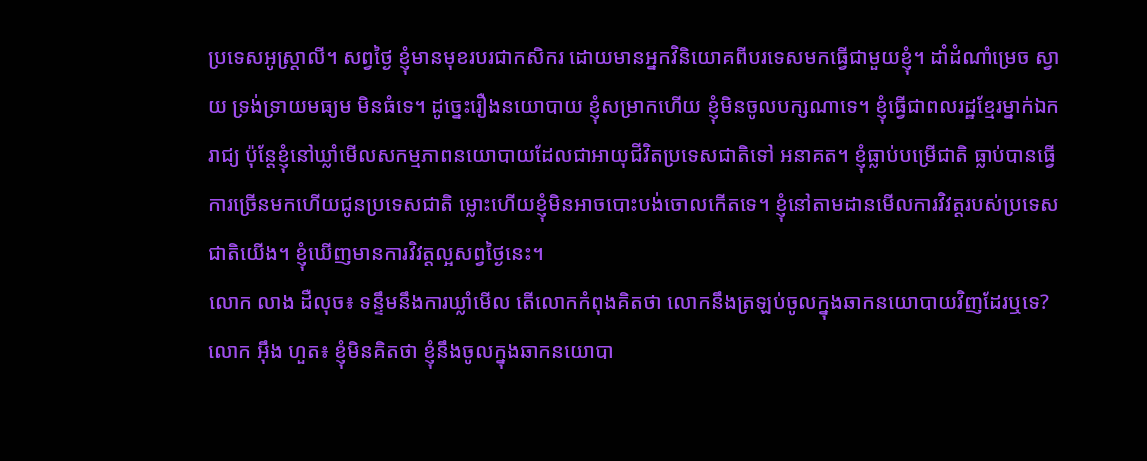ប្រទេសអូស្ត្រាលី។ សព្វថ្ងៃ ខ្ញុំមានមុខរបរជាកសិករ ដោយមានអ្នកវិនិយោគពីបរទេសមកធ្វើជាមួយខ្ញុំ។ ដាំដំណាំម្រេច ស្វាយ ទ្រង់ទ្រាយមធ្យម មិនធំទេ។ ដូច្នេះរឿងនយោបាយ ខ្ញុំសម្រាកហើយ ខ្ញុំមិនចូលបក្សណាទេ។ ខ្ញុំធ្វើជាពលរដ្ឋខ្មែរម្នាក់ឯករាជ្យ ប៉ុន្តែខ្ញុំនៅឃ្លាំមើលសកម្មភាពនយោបាយដែលជាអាយុជីវិតប្រទេសជាតិទៅ អនាគត។ ខ្ញុំធ្លាប់បម្រើជាតិ ធ្លាប់បានធ្វើការច្រើនមកហើយជូនប្រទេសជាតិ ម្លោះហើយខ្ញុំមិនអាចបោះបង់ចោលកើតទេ។ ខ្ញុំនៅតាមដានមើលការវិវត្តរបស់ប្រទេសជាតិយើង។ ខ្ញុំឃើញមានការវិវត្តល្អសព្វថ្ងៃនេះ។
លោក លាង ដឺលុច៖ ទន្ទឹមនឹងការឃ្លាំមើល តើលោកកំពុងគិតថា លោកនឹងត្រឡប់ចូលក្នុងឆាកនយោបាយវិញដែរឬទេ?
លោក អ៊ឹង ហួត៖ ខ្ញុំមិនគិតថា ខ្ញុំនឹងចូលក្នុងឆាកនយោបា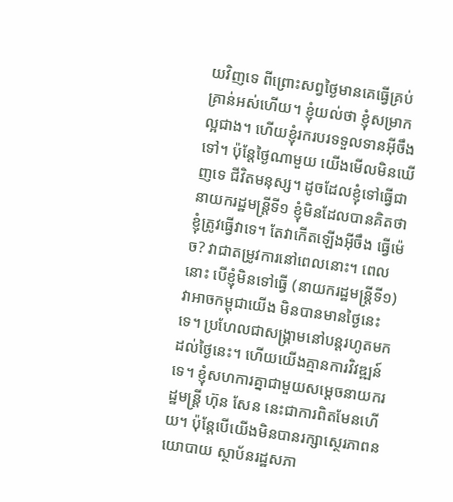យវិញទេ ពីព្រោះសព្វថ្ងៃមានគេធ្វើគ្រប់គ្រាន់អស់ហើយ។ ខ្ញុំយល់ថា ខ្ញុំសម្រាកល្អជាង។ ហើយខ្ញុំរករបរទទួលទានអ៊ីចឹងទៅ។ ប៉ុន្តែថ្ងៃណាមួយ យើងមើលមិនឃើញទេ ជីវិតមនុស្ស។ ដូចដែលខ្ញុំទៅធ្វើជានាយករដ្ឋមន្ត្រីទី១ ខ្ញុំមិនដែលបានគិតថា ខ្ញុំត្រូវធ្វើវាទេ។ តែវាកើតឡើងអ៊ីចឹង ធ្វើម៉េច? វាជាតម្រូវការនៅពេលនោះ។ ពេលនោះ បើខ្ញុំមិនទៅធ្វើ (នាយករដ្ឋមន្ត្រីទី១) វាអាចកម្ពុជាយើង មិនបានមានថ្ងៃនេះទេ។ ប្រហែលជាសង្គ្រាមនៅបន្តរហូតមកដល់ថ្ងៃនេះ។ ហើយយើងគ្មានការវិវឌ្ឍន៍ទេ។ ខ្ញុំសហការគ្នាជាមួយសម្តេចនាយករដ្ឋមន្ត្រី ហ៊ុន សែន នេះជាការពិតមែនហើយ។ ប៉ុន្តែបើយើងមិនបានរក្សាស្ថេរភាពនយោបាយ ស្ថាប័នរដ្ឋសភា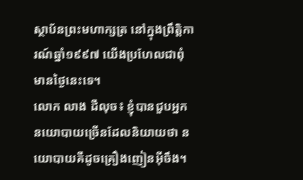ស្ថាប័នព្រះមហាក្សត្រ នៅក្នុងព្រឹត្តិការណ៍ឆ្នាំ១៩៩៧ យើងប្រហែលជាពុំមានថ្ងៃនេះទេ។
លោក លាង ដឺលុច៖ ខ្ញុំបានជួបអ្នកនយោបាយច្រើនដែលនិយាយថា នយោបាយគឺដូចគ្រឿងញៀនអ៊ីចឹង។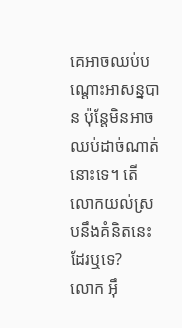គេអាចឈប់បណ្តោះអាសន្នបាន ប៉ុន្តែមិនអាចឈប់ដាច់ណាត់នោះទេ។ តើលោកយល់ស្របនឹងគំនិតនេះដែរឬទេ?
លោក អ៊ឹ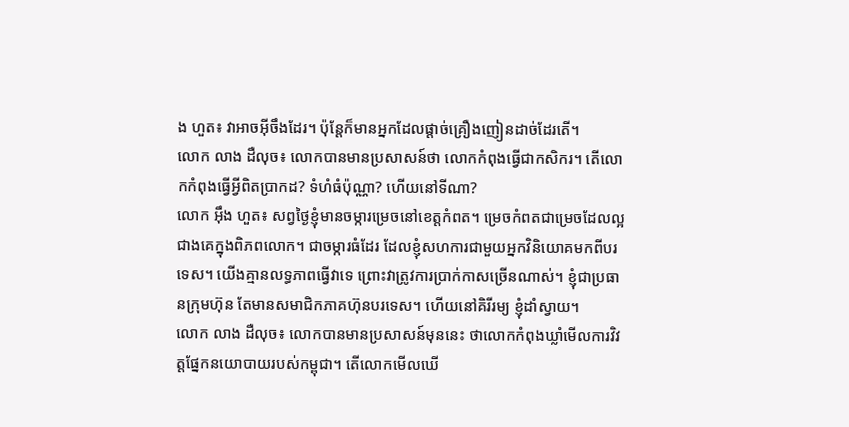ង ហួត៖ វាអាចអ៊ីចឹងដែរ។ ប៉ុន្តែក៏មានអ្នកដែលផ្តាច់គ្រឿងញៀនដាច់ដែរតើ។
លោក លាង ដឺលុច៖ លោកបានមានប្រសាសន៍ថា លោកកំពុងធ្វើជាកសិករ។ តើលោកកំពុងធ្វើអ្វីពិតប្រាកដ? ទំហំធំប៉ុណ្ណា? ហើយនៅទីណា?
លោក អ៊ឹង ហួត៖ សព្វថ្ងៃខ្ញុំមានចម្ការម្រេចនៅខេត្តកំពត។ ម្រេចកំពតជាម្រេចដែលល្អជាងគេក្នុងពិភពលោក។ ជាចម្ការធំដែរ ដែលខ្ញុំសហការជាមួយអ្នកវិនិយោគមកពីបរទេស។ យើងគ្មានលទ្ធភាពធ្វើវាទេ ព្រោះវាត្រូវការប្រាក់កាសច្រើនណាស់។ ខ្ញុំជាប្រធានក្រុមហ៊ុន តែមានសមាជិកភាគហ៊ុនបរទេស។ ហើយនៅគិរីរម្យ ខ្ញុំដាំស្វាយ។
លោក លាង ដឺលុច៖ លោកបានមានប្រសាសន៍មុននេះ ថាលោកកំពុងឃ្លាំមើលការវិវត្តផ្នែកនយោបាយរបស់កម្ពុជា។ តើលោកមើលឃើ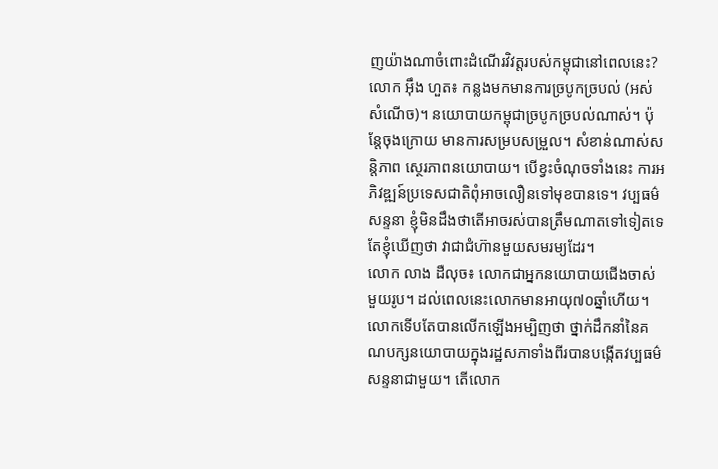ញយ៉ាងណាចំពោះដំណើរវិវត្តរបស់កម្ពុជានៅពេលនេះ?
លោក អ៊ឹង ហួត៖ កន្លងមកមានការច្របូកច្របល់ (អស់សំណើច)។ នយោបាយកម្ពុជាច្របូកច្របល់ណាស់។ ប៉ុន្តែចុងក្រោយ មានការសម្របសម្រួល។ សំខាន់ណាស់សន្តិភាព ស្ថេរភាពនយោបាយ។ បើខ្វះចំណុចទាំងនេះ ការអភិវឌ្ឍន៍ប្រទេសជាតិពុំអាចលឿនទៅមុខបានទេ។ វប្បធម៌សន្ទនា ខ្ញុំមិនដឹងថាតើអាចរស់បានត្រឹមណាតទៅទៀតទេ តែខ្ញុំឃើញថា វាជាជំហ៊ានមួយសមរម្យដែរ។
លោក លាង ដឺលុច៖ លោកជាអ្នកនយោបាយជើងចាស់មួយរូប។ ដល់ពេលនេះលោកមានអាយុ៧០ឆ្នាំហើយ។ លោកទើបតែបានលើកឡើងអម្បិញថា ថ្នាក់ដឹកនាំនៃគណបក្សនយោបាយក្នុងរដ្ឋសភាទាំងពីរបានបង្កើតវប្បធម៌ សន្ទនាជាមួយ។ តើលោក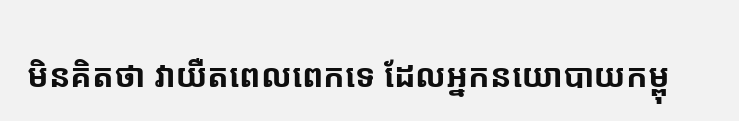មិនគិតថា វាយឺតពេលពេកទេ ដែលអ្នកនយោបាយកម្ពុ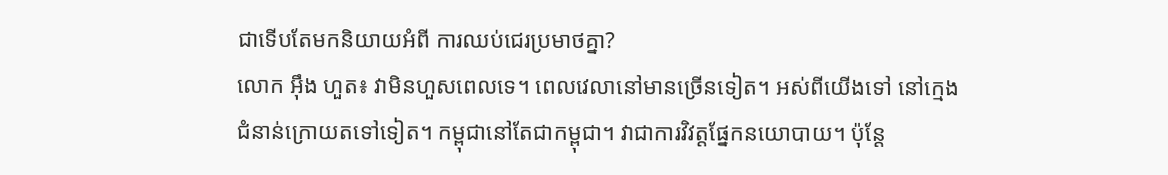ជាទើបតែមកនិយាយអំពី ការឈប់ជេរប្រមាថគ្នា?
លោក អ៊ឹង ហួត៖ វាមិនហួសពេលទេ។ ពេលវេលានៅមានច្រើនទៀត។ អស់ពីយើងទៅ នៅក្មេងជំនាន់ក្រោយតទៅទៀត។ កម្ពុជានៅតែជាកម្ពុជា។ វាជាការវិវត្តផ្នែកនយោបាយ។ ប៉ុន្តែ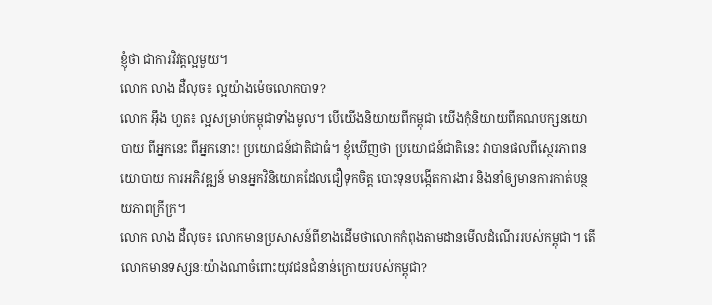ខ្ញុំថា ជាការវិវត្តល្អមួយ។
លោក លាង ដឺលុច៖ ល្អយ៉ាងម៉េចលោកបាទ?
លោក អ៊ឹង ហួត៖ ល្អសម្រាប់កម្ពុជាទាំងមូល។ បើយើងនិយាយពីកម្ពុជា យើងកុំនិយាយពីគណបក្សនយោបាយ ពីអ្នកនេះ ពីអ្នកនោះ! ប្រយោជន៍ជាតិជាធំ។ ខ្ញុំឃើញថា ប្រយោជន៍ជាតិនេះ វាបានផលពីស្ថេរភាពនយោបាយ ការអភិវឌ្ឍន៍ មានអ្នកវិនិយោគដែលជឿទុកចិត្ត បោះទុនបង្កើតការងារ និងនាំឲ្យមានការកាត់បន្ថយភាពក្រីក្រ។
លោក លាង ដឺលុច៖ លោកមានប្រសាសន៍ពីខាងដើមថាលោកកំពុងតាមដានមើលដំណើររបស់កម្ពុជា។ តើលោកមានទស្សនៈយ៉ាងណាចំពោះយុវជនជំនាន់ក្រោយរបស់កម្ពុជា?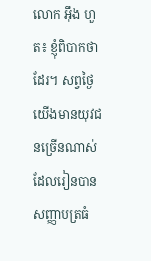លោក អ៊ឹង ហួត៖ ខ្ញុំពិបាកថាដែរ។ សព្វថ្ងៃយើងមានយុវជនច្រើនណាស់ ដែលរៀនបានសញ្ញាបត្រធំ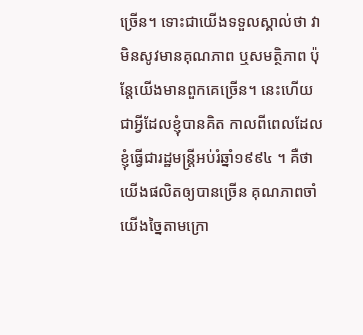ច្រើន។ ទោះជាយើងទទួលស្គាល់ថា វាមិនសូវមានគុណភាព ឬសមត្ថិភាព ប៉ុន្តែយើងមានពួកគេច្រើន។ នេះហើយជាអ្វីដែលខ្ញុំបានគិត កាលពីពេលដែលខ្ញុំធ្វើជារដ្ឋមន្ត្រីអប់រំឆ្នាំ១៩៩៤ ។ គឺថាយើងផលិតឲ្យបានច្រើន គុណភាពចាំយើងច្នៃតាមក្រោ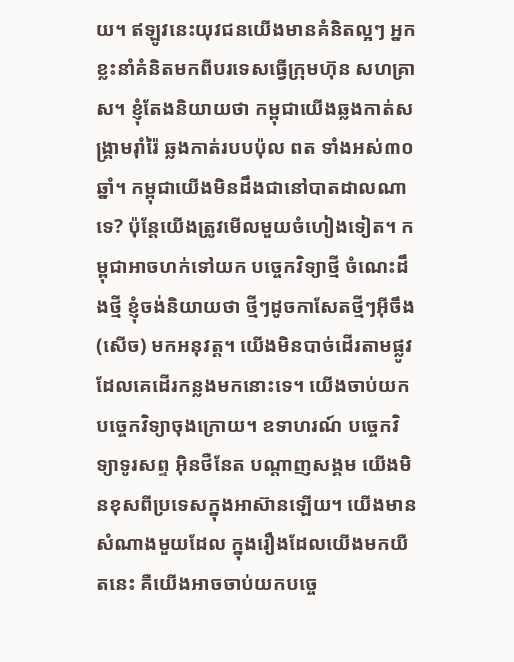យ។ ឥឡូវនេះយុវជនយើងមានគំនិតល្អៗ អ្នកខ្លះនាំគំនិតមកពីបរទេសធ្វើក្រុមហ៊ុន សហគ្រាស។ ខ្ញុំតែងនិយាយថា កម្ពុជាយើងឆ្លងកាត់សង្គ្រាមរ៉ាំរ៉ៃ ឆ្លងកាត់របបប៉ុល ពត ទាំងអស់៣០ឆ្នាំ។ កម្ពុជាយើងមិនដឹងជានៅបាតដាលណាទេ? ប៉ុន្តែយើងត្រូវមើលមួយចំហៀងទៀត។ កម្ពុជាអាចហក់ទៅយក បច្ចេកវិទ្យាថ្មី ចំណេះដឹងថ្មី ខ្ញុំចង់និយាយថា ថ្មីៗដូចកាសែតថ្មីៗអ៊ីចឹង (សើច) មកអនុវត្ត។ យើងមិនបាច់ដើរតាមផ្លូវដែលគេដើរកន្លងមកនោះទេ។ យើងចាប់យកបច្ចេកវិទ្យាចុងក្រោយ។ ឧទាហរណ៍ បច្ចេកវិទ្យាទូរសព្ទ អ៊ិនថឺនែត បណ្តាញសង្គម យើងមិនខុសពីប្រទេសក្នុងអាស៊ានឡើយ។ យើងមានសំណាងមួយដែល ក្នុងរឿងដែលយើងមកយឺតនេះ គឺយើងអាចចាប់យកបច្ចេ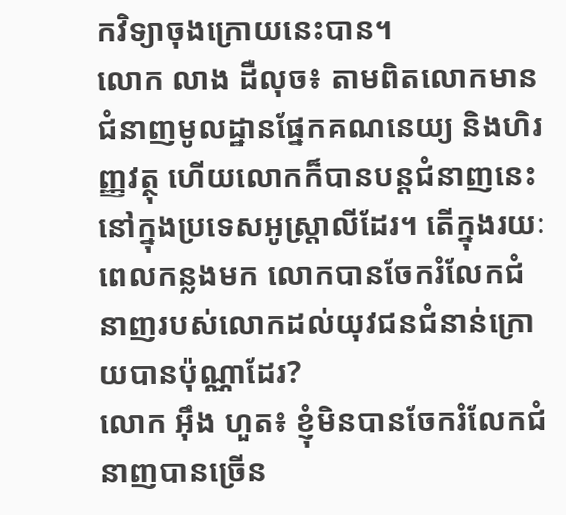កវិទ្យាចុងក្រោយនេះបាន។
លោក លាង ដឺលុច៖ តាមពិតលោកមានជំនាញមូលដ្ឋានផ្នែកគណនេយ្យ និងហិរញ្ញវត្ថុ ហើយលោកក៏បានបន្តជំនាញនេះនៅក្នុងប្រទេសអូស្ត្រាលីដែរ។ តើក្នុងរយៈពេលកន្លងមក លោកបានចែករំលែកជំនាញរបស់លោកដល់យុវជនជំនាន់ក្រោយបានប៉ុណ្ណាដែរ?
លោក អ៊ឹង ហួត៖ ខ្ញុំមិនបានចែករំលែកជំនាញបានច្រើន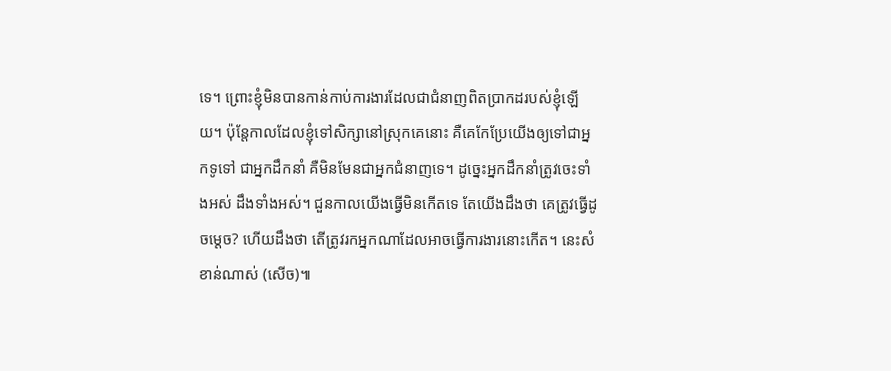ទេ។ ព្រោះខ្ញុំមិនបានកាន់កាប់ការងារដែលជាជំនាញពិតប្រាកដរបស់ខ្ញុំឡើយ។ ប៉ុន្តែកាលដែលខ្ញុំទៅសិក្សានៅស្រុកគេនោះ គឺគេកែប្រែយើងឲ្យទៅជាអ្នកទូទៅ ជាអ្នកដឹកនាំ គឺមិនមែនជាអ្នកជំនាញទេ។ ដូច្នេះអ្នកដឹកនាំត្រូវចេះទាំងអស់ ដឹងទាំងអស់។ ជួនកាលយើងធ្វើមិនកើតទេ តែយើងដឹងថា គេត្រូវធ្វើដូចម្តេច? ហើយដឹងថា តើត្រូវរកអ្នកណាដែលអាចធ្វើការងារនោះកើត។ នេះសំខាន់ណាស់ (សើច)៕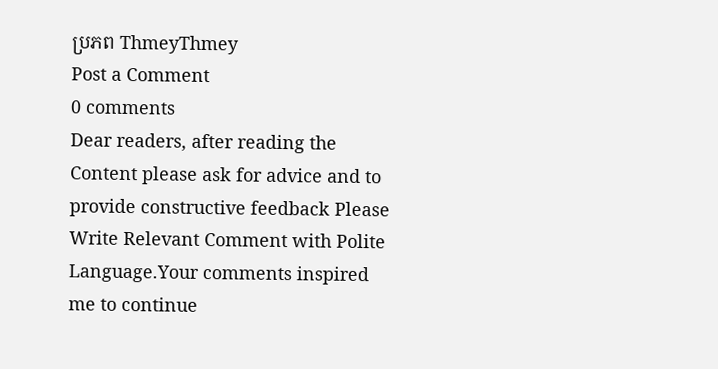ប្រភព ThmeyThmey
Post a Comment
0 comments
Dear readers, after reading the Content please ask for advice and to provide constructive feedback Please Write Relevant Comment with Polite Language.Your comments inspired me to continue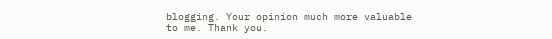blogging. Your opinion much more valuable to me. Thank you.